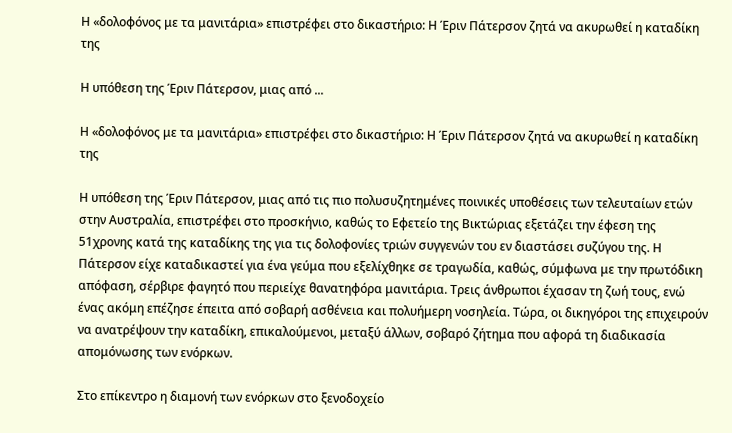Η «δολοφόνος με τα μανιτάρια» επιστρέφει στο δικαστήριο: Η Έριν Πάτερσον ζητά να ακυρωθεί η καταδίκη της

Η υπόθεση της Έριν Πάτερσον, μιας από ...

Η «δολοφόνος με τα μανιτάρια» επιστρέφει στο δικαστήριο: Η Έριν Πάτερσον ζητά να ακυρωθεί η καταδίκη της

Η υπόθεση της Έριν Πάτερσον, μιας από τις πιο πολυσυζητημένες ποινικές υποθέσεις των τελευταίων ετών στην Αυστραλία, επιστρέφει στο προσκήνιο, καθώς το Εφετείο της Βικτώριας εξετάζει την έφεση της 51χρονης κατά της καταδίκης της για τις δολοφονίες τριών συγγενών του εν διαστάσει συζύγου της. Η Πάτερσον είχε καταδικαστεί για ένα γεύμα που εξελίχθηκε σε τραγωδία, καθώς, σύμφωνα με την πρωτόδικη απόφαση, σέρβιρε φαγητό που περιείχε θανατηφόρα μανιτάρια. Τρεις άνθρωποι έχασαν τη ζωή τους, ενώ ένας ακόμη επέζησε έπειτα από σοβαρή ασθένεια και πολυήμερη νοσηλεία. Τώρα, οι δικηγόροι της επιχειρούν να ανατρέψουν την καταδίκη, επικαλούμενοι, μεταξύ άλλων, σοβαρό ζήτημα που αφορά τη διαδικασία απομόνωσης των ενόρκων.

Στο επίκεντρο η διαμονή των ενόρκων στο ξενοδοχείο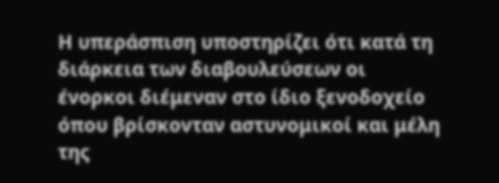Η υπεράσπιση υποστηρίζει ότι κατά τη διάρκεια των διαβουλεύσεων οι ένορκοι διέμεναν στο ίδιο ξενοδοχείο όπου βρίσκονταν αστυνομικοί και μέλη της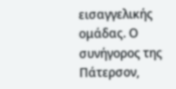εισαγγελικής ομάδας. Ο συνήγορος της Πάτερσον,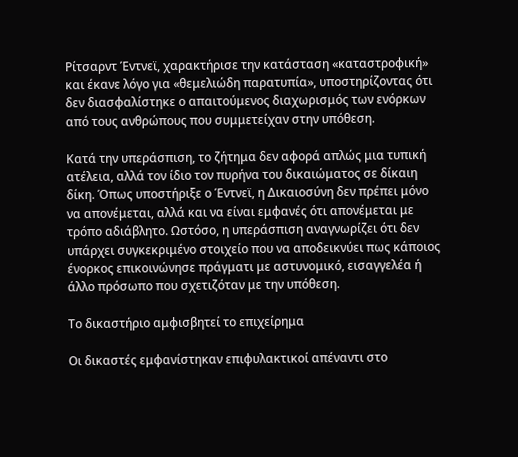Ρίτσαρντ Έντνεϊ, χαρακτήρισε την κατάσταση «καταστροφική» και έκανε λόγο για «θεμελιώδη παρατυπία», υποστηρίζοντας ότι δεν διασφαλίστηκε ο απαιτούμενος διαχωρισμός των ενόρκων από τους ανθρώπους που συμμετείχαν στην υπόθεση.

Κατά την υπεράσπιση, το ζήτημα δεν αφορά απλώς μια τυπική ατέλεια, αλλά τον ίδιο τον πυρήνα του δικαιώματος σε δίκαιη δίκη. Όπως υποστήριξε ο Έντνεϊ, η Δικαιοσύνη δεν πρέπει μόνο να απονέμεται, αλλά και να είναι εμφανές ότι απονέμεται με τρόπο αδιάβλητο. Ωστόσο, η υπεράσπιση αναγνωρίζει ότι δεν υπάρχει συγκεκριμένο στοιχείο που να αποδεικνύει πως κάποιος ένορκος επικοινώνησε πράγματι με αστυνομικό, εισαγγελέα ή άλλο πρόσωπο που σχετιζόταν με την υπόθεση.

Το δικαστήριο αμφισβητεί το επιχείρημα

Οι δικαστές εμφανίστηκαν επιφυλακτικοί απέναντι στο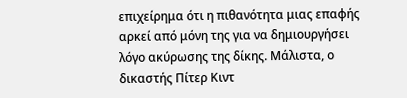επιχείρημα ότι η πιθανότητα μιας επαφής αρκεί από μόνη της για να δημιουργήσει λόγο ακύρωσης της δίκης. Μάλιστα, ο δικαστής Πίτερ Κιντ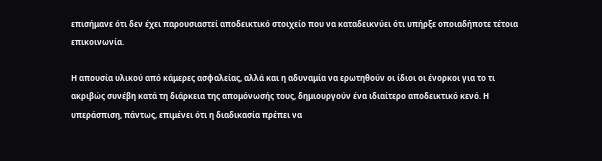επισήμανε ότι δεν έχει παρουσιαστεί αποδεικτικό στοιχείο που να καταδεικνύει ότι υπήρξε οποιαδήποτε τέτοια επικοινωνία.

Η απουσία υλικού από κάμερες ασφαλείας, αλλά και η αδυναμία να ερωτηθούν οι ίδιοι οι ένορκοι για το τι ακριβώς συνέβη κατά τη διάρκεια της απομόνωσής τους, δημιουργούν ένα ιδιαίτερο αποδεικτικό κενό. Η υπεράσπιση, πάντως, επιμένει ότι η διαδικασία πρέπει να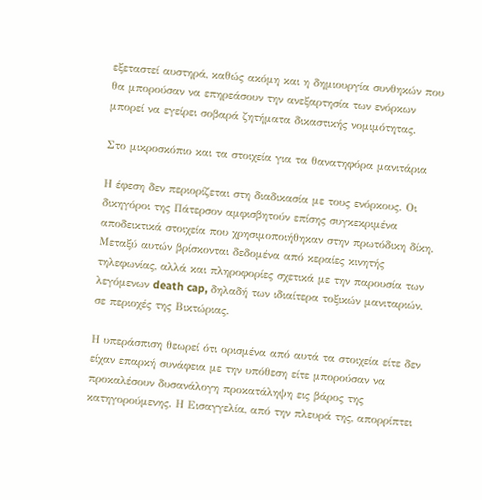εξεταστεί αυστηρά, καθώς ακόμη και η δημιουργία συνθηκών που θα μπορούσαν να επηρεάσουν την ανεξαρτησία των ενόρκων μπορεί να εγείρει σοβαρά ζητήματα δικαστικής νομιμότητας.

Στο μικροσκόπιο και τα στοιχεία για τα θανατηφόρα μανιτάρια

Η έφεση δεν περιορίζεται στη διαδικασία με τους ενόρκους. Οι δικηγόροι της Πάτερσον αμφισβητούν επίσης συγκεκριμένα αποδεικτικά στοιχεία που χρησιμοποιήθηκαν στην πρωτόδικη δίκη. Μεταξύ αυτών βρίσκονται δεδομένα από κεραίες κινητής τηλεφωνίας, αλλά και πληροφορίες σχετικά με την παρουσία των λεγόμενων death cap, δηλαδή των ιδιαίτερα τοξικών μανιταριών, σε περιοχές της Βικτώριας.

Η υπεράσπιση θεωρεί ότι ορισμένα από αυτά τα στοιχεία είτε δεν είχαν επαρκή συνάφεια με την υπόθεση είτε μπορούσαν να προκαλέσουν δυσανάλογη προκατάληψη εις βάρος της κατηγορούμενης. Η Εισαγγελία, από την πλευρά της, απορρίπτει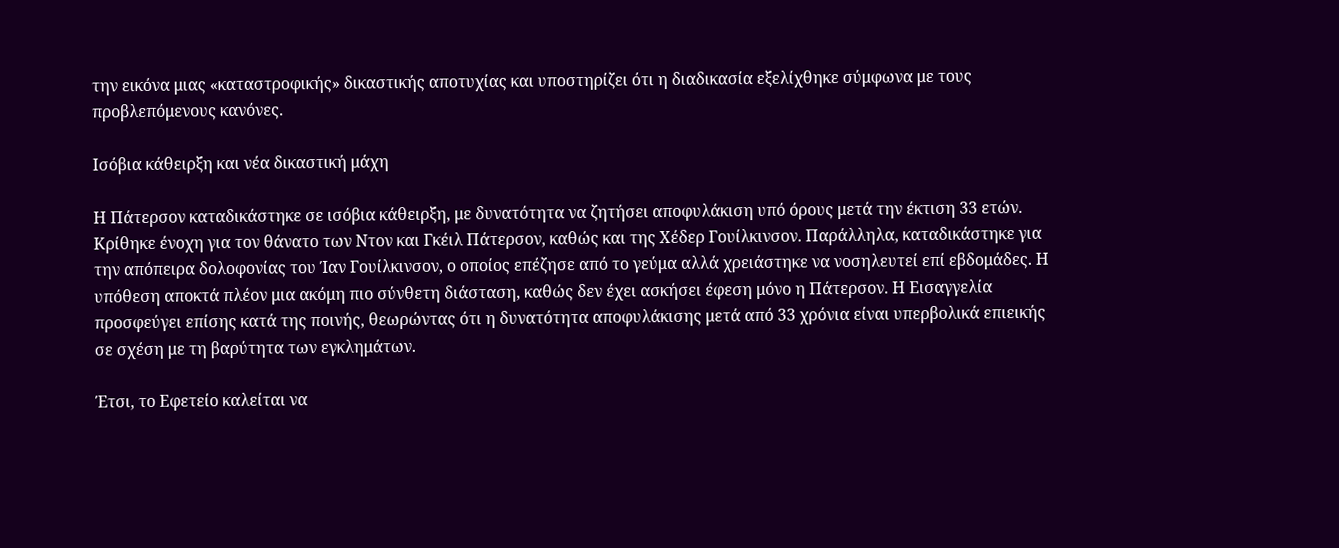την εικόνα μιας «καταστροφικής» δικαστικής αποτυχίας και υποστηρίζει ότι η διαδικασία εξελίχθηκε σύμφωνα με τους προβλεπόμενους κανόνες.

Ισόβια κάθειρξη και νέα δικαστική μάχη

Η Πάτερσον καταδικάστηκε σε ισόβια κάθειρξη, με δυνατότητα να ζητήσει αποφυλάκιση υπό όρους μετά την έκτιση 33 ετών. Κρίθηκε ένοχη για τον θάνατο των Ντον και Γκέιλ Πάτερσον, καθώς και της Χέδερ Γουίλκινσον. Παράλληλα, καταδικάστηκε για την απόπειρα δολοφονίας του Ίαν Γουίλκινσον, ο οποίος επέζησε από το γεύμα αλλά χρειάστηκε να νοσηλευτεί επί εβδομάδες. Η υπόθεση αποκτά πλέον μια ακόμη πιο σύνθετη διάσταση, καθώς δεν έχει ασκήσει έφεση μόνο η Πάτερσον. Η Εισαγγελία προσφεύγει επίσης κατά της ποινής, θεωρώντας ότι η δυνατότητα αποφυλάκισης μετά από 33 χρόνια είναι υπερβολικά επιεικής σε σχέση με τη βαρύτητα των εγκλημάτων.

Έτσι, το Εφετείο καλείται να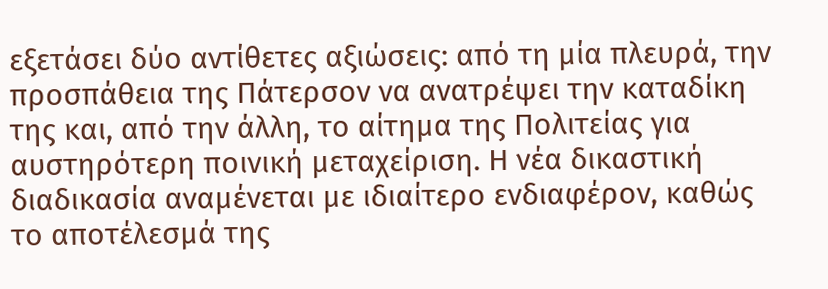εξετάσει δύο αντίθετες αξιώσεις: από τη μία πλευρά, την προσπάθεια της Πάτερσον να ανατρέψει την καταδίκη της και, από την άλλη, το αίτημα της Πολιτείας για αυστηρότερη ποινική μεταχείριση. Η νέα δικαστική διαδικασία αναμένεται με ιδιαίτερο ενδιαφέρον, καθώς το αποτέλεσμά της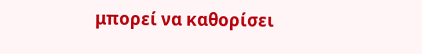μπορεί να καθορίσει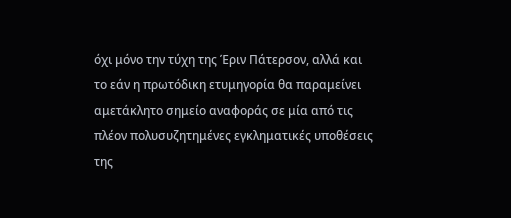όχι μόνο την τύχη της Έριν Πάτερσον, αλλά και το εάν η πρωτόδικη ετυμηγορία θα παραμείνει αμετάκλητο σημείο αναφοράς σε μία από τις πλέον πολυσυζητημένες εγκληματικές υποθέσεις της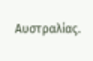Αυστραλίας.